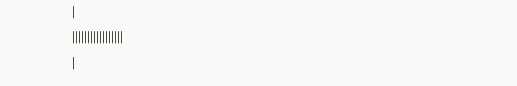|
|||||||||||||||||
|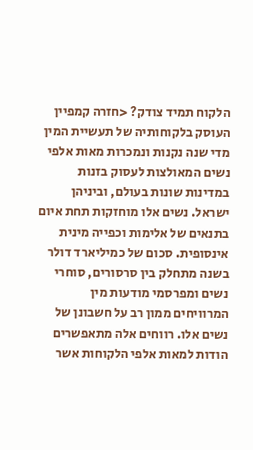הלקוח תמיד צודק? <חזרה קמפיין העוסק בלקוחותיה של תעשיית המין מדי שנה נקנות ונמכרות מאות אלפי נשים המאולצות לעסוק בזנות במדינות שונות בעולם, וביניהן ישראל. נשים אלו מוחזקות תחת איום בתנאים של אלימות וכפייה מינית אינסופית. סכום של כמיליארד דולר בשנה מתחלק בין סרסורים, סוחרי נשים ומפרסמי מודעות מין המרוויחים ממון רב על חשבונן של נשים אלו. רווחים אלה מתאפשרים הודות למאות אלפי הלקוחות אשר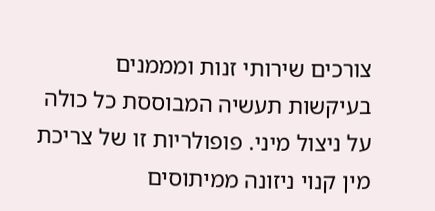צורכים שירותי זנות ומממנים בעיקשות תעשיה המבוססת כל כולה על ניצול מיני. פופולריות זו של צריכת מין קנוי ניזונה ממיתוסים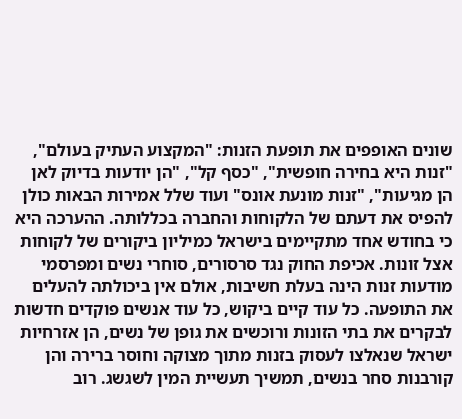שונים האופפים את תופעת הזנות: "המקצוע העתיק בעולם", "זנות היא בחירה חופשית", "כסף קל", "הן יודעות בדיוק לאן הן מגיעות", "זנות מונעת אונס" ועוד שלל אמירות הבאות כולן להפיס את דעתם של הלקוחות והחברה בכללותה. ההערכה היא כי בחודש אחד מתקיימים בישראל כמיליון ביקורים של לקוחות אצל זונות. אכיפת החוק נגד סרסורים, סוחרי נשים ומפרסמי מודעות זנות הינה בעלת חשיבות, אולם אין ביכולתה להעלים את התופעה. כל עוד קיים ביקוש, כל עוד אנשים פוקדים חדשות לבקרים את בתי הזונות ורוכשים את גופן של נשים, הן אזרחיות ישראל שנאלצו לעסוק בזנות מתוך מצוקה וחוסר ברירה והן קורבנות סחר בנשים, תמשיך תעשיית המין לשגשג. רוב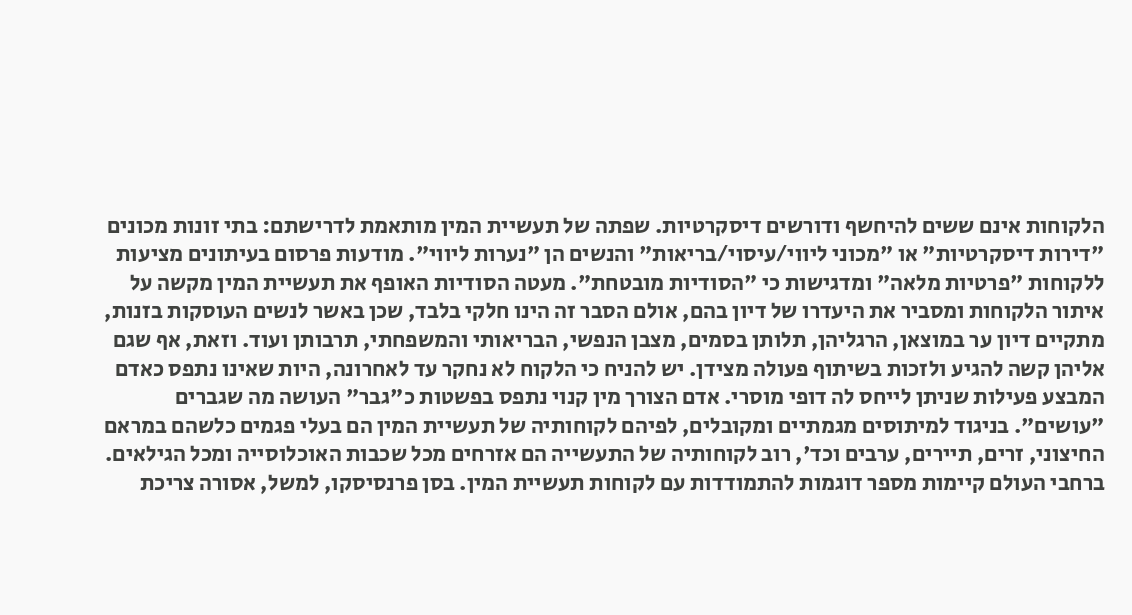הלקוחות אינם ששים להיחשף ודורשים דיסקרטיות. שפתה של תעשיית המין מותאמת לדרישתם: בתי זונות מכונים "דירות דיסקרטיות" או "מכוני ליווי/עיסוי/בריאות" והנשים הן "נערות ליווי". מודעות פרסום בעיתונים מציעות ללקוחות "פרטיות מלאה" ומדגישות כי "הסודיות מובטחת". מעטה הסודיות האופף את תעשיית המין מקשה על איתור הלקוחות ומסביר את היעדרו של דיון בהם, אולם הסבר זה הינו חלקי בלבד, שכן באשר לנשים העוסקות בזנות, מתקיים דיון ער במוצאן, הרגליהן, תלותן בסמים, מצבן הנפשי, הבריאותי והמשפחתי, תרבותן ועוד. וזאת, אף שגם אליהן קשה להגיע ולזכות בשיתוף פעולה מצידן. יש להניח כי הלקוח לא נחקר עד לאחרונה, היות שאינו נתפס כאדם המבצע פעילות שניתן לייחס לה דופי מוסרי. אדם הצורך מין קנוי נתפס בפשטות כ"גבר" העושה מה שגברים "עושים". בניגוד למיתוסים מגמתיים ומקובלים, לפיהם לקוחותיה של תעשיית המין הם בעלי פגמים כלשהם במראם החיצוני, זרים, תיירים, ערבים וכד', רוב לקוחותיה של התעשייה הם אזרחים מכל שכבות האוכלוסייה ומכל הגילאים. ברחבי העולם קיימות מספר דוגמות להתמודדות עם לקוחות תעשיית המין. בסן פרנסיסקו, למשל, אסורה צריכת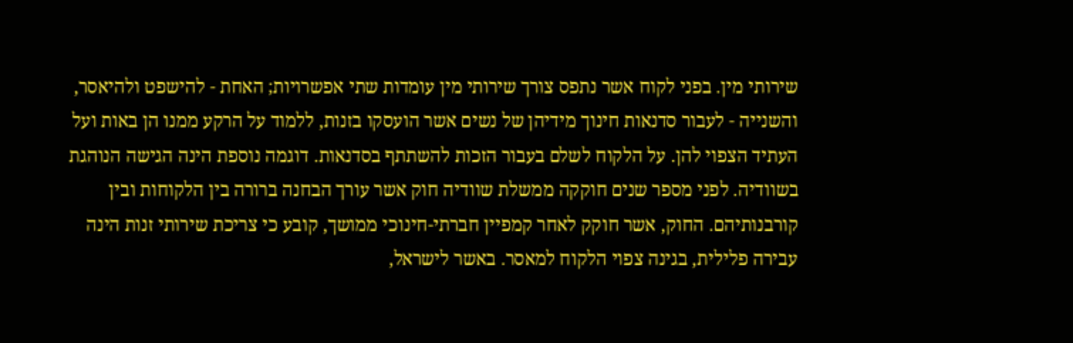שירותי מין. בפני לקוח אשר נתפס צורך שירותי מין עומדות שתי אפשרויות; האחת - להישפט ולהיאסר, והשנייה - לעבור סדנאות חינוך מידיהן של נשים אשר הועסקו בזנות, ללמוד על הרקע ממנו הן באות ועל העתיד הצפוי להן. על הלקוח לשלם בעבור הזכות להשתתף בסדנאות. דוגמה נוספת הינה הגישה הנוהגת בשוודיה. לפני מספר שנים חוקקה ממשלת שוודיה חוק אשר עורך הבחנה ברורה בין הלקוחות ובין קורבנותיהם. החוק, אשר חוקק לאחר קמפיין חברתי-חינוכי ממושך, קובע כי צריכת שירותי זנות הינה עבירה פלילית, בגינה צפוי הלקוח למאסר. באשר לישראל,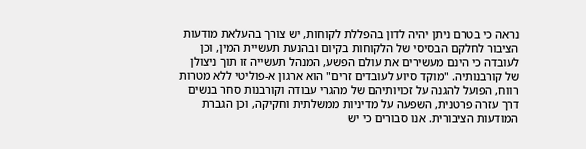נראה כי בטרם ניתן יהיה לדון בהפללת לקוחות, יש צורך בהעלאת מודעות הציבור לחלקם הבסיסי של הלקוחות בקיום ובהנעת תעשיית המין, וכן לעובדה כי הינם מעשירים את עולם הפשע, המנהל תעשייה זו תוך ניצולן של קורבנותיה. "מוקד סיוע לעובדים זרים" הוא ארגון א-פוליטי ללא מטרות רווח, הפועל להגנה על זכויותיהם של מהגרי עבודה וקורבנות סחר בנשים דרך עזרה פרטנית, השפעה על מדיניות ממשלתית וחקיקה, וכן הגברת המודעות הציבורית. אנו סבורים כי יש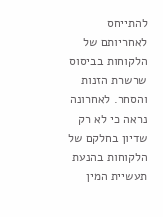להתייחס לאחריותם של הלקוחות בביסוס שרשרת הזנות והסחר. לאחרונה נראה כי לא רק שדיון בחלקם של הלקוחות בהנעת תעשיית המין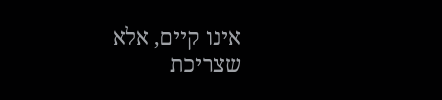אינו קיים, אלא שצריכת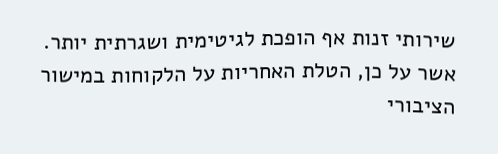שירותי זנות אף הופכת לגיטימית ושגרתית יותר. אשר על כן, הטלת האחריות על הלקוחות במישור הציבורי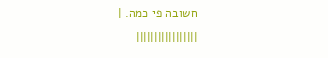חשובה פי כמה. |
|||||||||||||||||